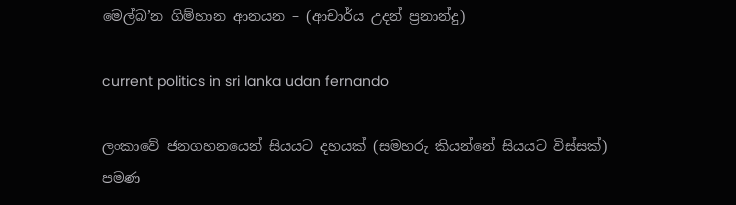මෙල්බ’න ගිම්හාන ආනයන – (ආචාර්ය උදන් ප්‍රනාන්දු)

current politics in sri lanka udan fernando

ලංකාවේ ජනගහනයෙන් සියයට දහයක් (සමහරු කියන්නේ සියයට විස්සක්) පමණ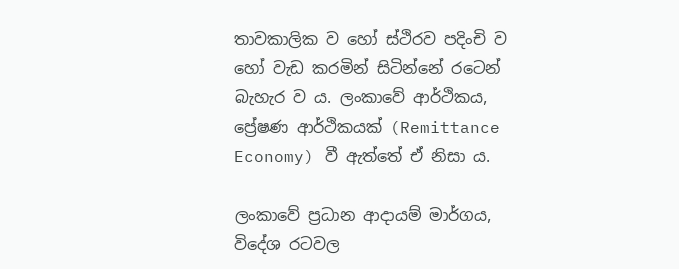තාවකාලික ව හෝ ස්ථිරව පදිංචි ව හෝ වැඩ කරමින් සිටින්නේ රටෙන් බැහැර ව ය. ලංකාවේ ආර්ථිකය, ප්‍රේෂණ ආර්ථිකයක් (Remittance Economy) වී ඇත්තේ ඒ නිසා ය.

ලංකාවේ ප්‍රධාන ආදායම් මාර්ගය,  විදේශ රටවල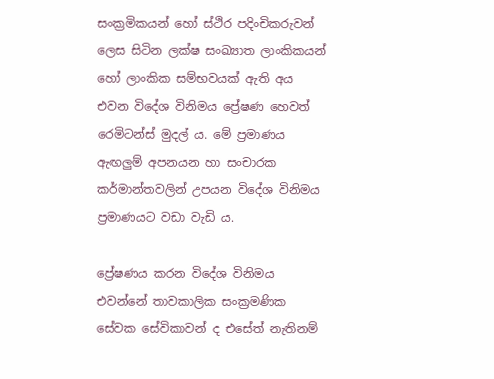සංක්‍රමිකයන් හෝ ස්ථිර පදිංචිකරුවන් ලෙස සිටින ලක්ෂ සංඛ්‍යාත ලාංකිකයන් හෝ ලාංකික සම්භවයක් ඇති අය එවන විදේශ විනිමය ප්‍රේෂණ හෙවත් රෙමිටන්ස් මුදල් ය. මේ ප්‍රමාණය ඇඟලුම් අපනයන හා සංචාරක කර්මාන්තවලින් උපයන විදේශ විනිමය ප්‍රමාණයට වඩා වැඩි ය.

ප්‍රේෂණය කරන විදේශ විනිමය එවන්නේ තාවකාලික සංක්‍රමණික සේවක සේවිකාවන් ද එසේත් නැතිනම්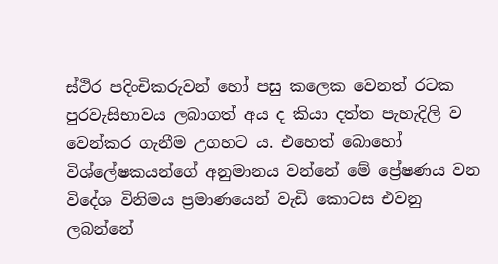ස්ථිර පදිංචිකරුවන් හෝ පසු කලෙක වෙනත් රටක පුරවැසිභාවය ලබාගත් අය ද කියා දත්ත පැහැදිලි ව වෙන්කර ගැනීම උගහට ය. එහෙත් බොහෝ විශ්ලේෂකයන්ගේ අනුමානය වන්නේ මේ ප්‍රේෂණය වන විදේශ විනිමය ප්‍රමාණයෙන් වැඩි කොටස එවනු ලබන්නේ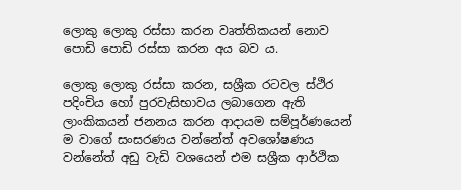ලොකු ලොකු රස්සා කරන වෘත්තිකයන් නොව පොඩි පොඩි රස්සා කරන අය බව ය.

ලොකු ලොකු රස්සා කරන, සශ්‍රීක රටවල ස්ථිර පදිංචිය හෝ පුරවැසිභාවය ලබාගෙන ඇති ලාංකිකයන් ජනනය කරන ආදායම සම්පූර්ණයෙන් ම වාගේ සංසරණය වන්නේත් අවශෝෂණය වන්නේත් අඩු වැඩි වශයෙන් එම සශ්‍රීක ආර්ථික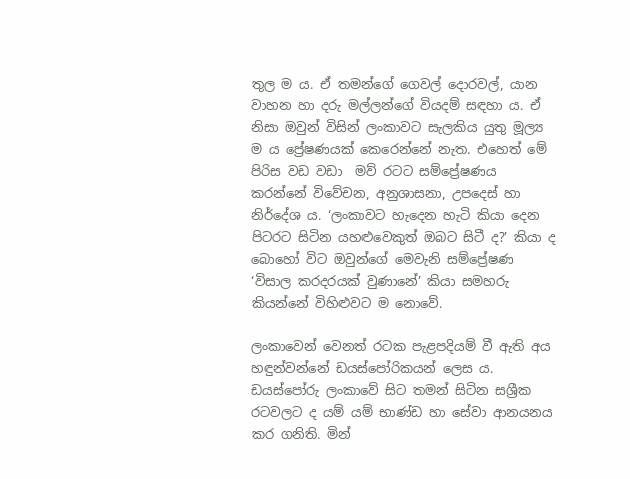තුල ම ය. ඒ තමන්ගේ ගෙවල් දොරවල්, යාන වාහන හා දරු මල්ලන්ගේ වියදම් සඳහා ය. ඒ නිසා ඔවුන් විසින් ලංකාවට සැලකිය යුතු මූල්‍ය ම ය ප්‍රේෂණයක් කෙරෙන්නේ නැත. එහෙත් මේ පිරිස වඩ වඩා  මව් රටට සම්ප්‍රේෂණය කරන්නේ විවේචන, අනුශාසනා, උපදෙස් හා නිර්දේශ ය. ‘ලංකාවට හැදෙන හැටි කියා දෙන පිටරට සිටින යහළුවෙකුත් ඔබට සිටී ද?’ කියා ද බොහෝ විට ඔවුන්ගේ මෙවැනි සම්ප්‍රේෂණ ‘විසාල කරදරයක් වුණානේ’ කියා සමහරු කියන්නේ විහිළුවට ම නොවේ.

ලංකාවෙන් වෙනත් රටක පැළපදියම් වී ඇති අය හඳුන්වන්නේ ඩයස්පෝරිකයන් ලෙස ය. ඩයස්පෝරු ලංකාවේ සිට තමන් සිටින සශ්‍රීක රටවලට ද යම් යම් භාණ්ඩ හා සේවා ආනයනය කර ගනිති. මින්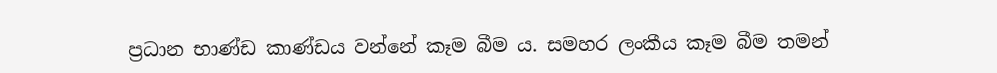ප්‍රධාන භාණ්ඩ කාණ්ඩය වන්නේ කෑම බීම ය. සමහර ලංකීය කෑම බීම තමන්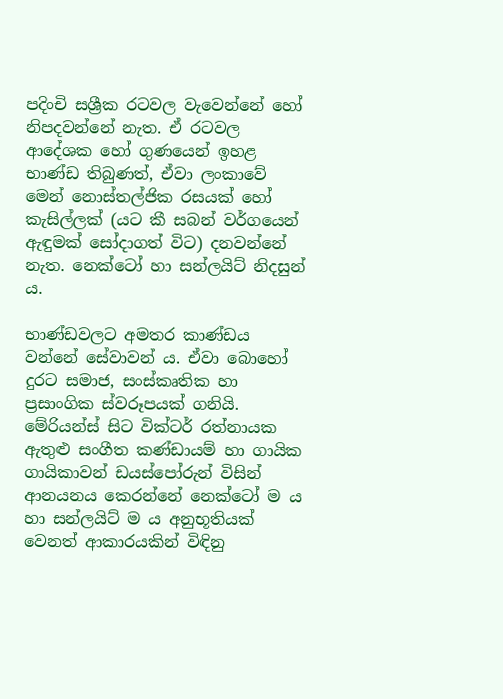පදිංචි සශ්‍රීක රටවල වැවෙන්නේ හෝ නිපදවන්නේ නැත. ඒ රටවල ආදේශක හෝ ගුණයෙන් ඉහළ භාණ්ඩ තිබුණත්, ඒවා ලංකාවේ මෙන් නොස්තල්ජික රසයක් හෝ කැසිල්ලක් (යට කී සබන් වර්ගයෙන් ඇඳුමක් සෝදාගත් විට) දනවන්නේ නැත. නෙක්ටෝ හා සන්ලයිට් නිදසුන් ය.

භාණ්ඩවලට අමතර කාණ්ඩය වන්නේ සේවාවන් ය. ඒවා බොහෝ දුරට සමාජ, සංස්කෘතික හා ප්‍රසාංගික ස්වරූපයක් ගනියි. මේරියන්ස් සිට වික්ටර් රත්නායක ඇතුළු සංගීත කණ්ඩායම් හා ගායික ගායිකාවන් ඩයස්පෝරුන් විසින් ආනයනය කෙරන්නේ නෙක්ටෝ ම ය හා සන්ලයිට් ම ය අනුභූතියක් වෙනත් ආකාරයකින් විඳිනු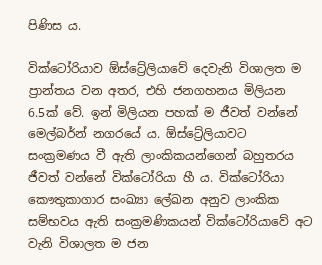පිණිස ය.

වික්ටෝරියාව ඕස්ට්‍රේලියාවේ දෙවැනි විශාලත ම ප්‍රාන්තය වන අතර, එහි ජනගහනය මිලියන 6.5ක් වේ. ඉන් මිලියන පහක් ම ජීවත් වන්නේ මෙල්බර්න් නගරයේ ය. ඕස්ට්‍රේලියාවට සංක්‍රමණය වී ඇති ලාංකිකයන්ගෙන් බහුතරය ජීවත් වන්නේ වික්ටෝරියා හී ය. වික්ටෝරියා කෞතුකාගාර සංඛ්‍යා ලේඛන අනුව ලාංකික සම්භවය ඇති සංක්‍රමණිකයන් වික්ටෝරියාවේ අට වැනි විශාලත ම ජන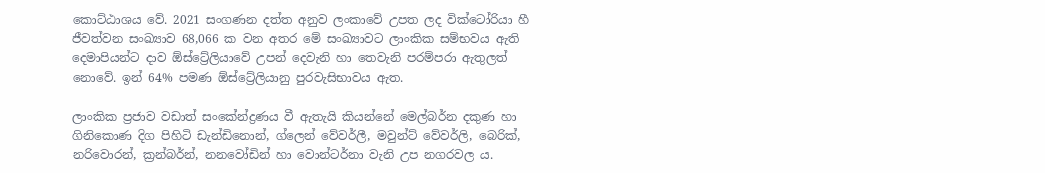කොට්ඨාශය වේ. 2021 සංගණන දත්ත අනුව ලංකාවේ උපත ලද වික්ටෝරියා හී ජීවත්වන සංඛ්‍යාව 68,066 ක වන අතර මේ සංඛ්‍යාවට ලාංකික සම්භවය ඇති දෙමාපියන්ට දාව ඕස්ට්‍රේලියාවේ උපන් දෙවැනි හා තෙවැනි පරම්පරා ඇතුලත් නොවේ. ඉන් 64% පමණ ඕස්ට්‍රේලියානු පුරවැසිභාවය ඇත.

ලාංකික ප්‍රජාව වඩාත් සංකේන්ද්‍රණය වී ඇතැයි කියන්නේ මෙල්බර්න දකුණ හා ගිනිකොණ දිග පිහිටි ඩැන්ඩිනොන්, ග්ලෙන් වේවර්ලී, මවුන්ට් වේවර්ලි, බෙරික්, නරිවොරන්, ක්‍රන්බර්න්, නනවෝඩින් හා වොන්ටර්නා වැනි උප නගරවල ය.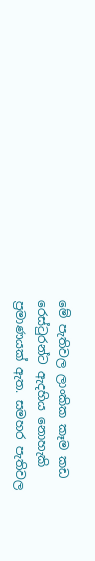මේ පැතිවල ලාංකික කෑම කඩ රෙස්ටුරන්ට ඇදහිය නොහැකි ප්‍රමාණයක් ඇත. සමහර පැතිවල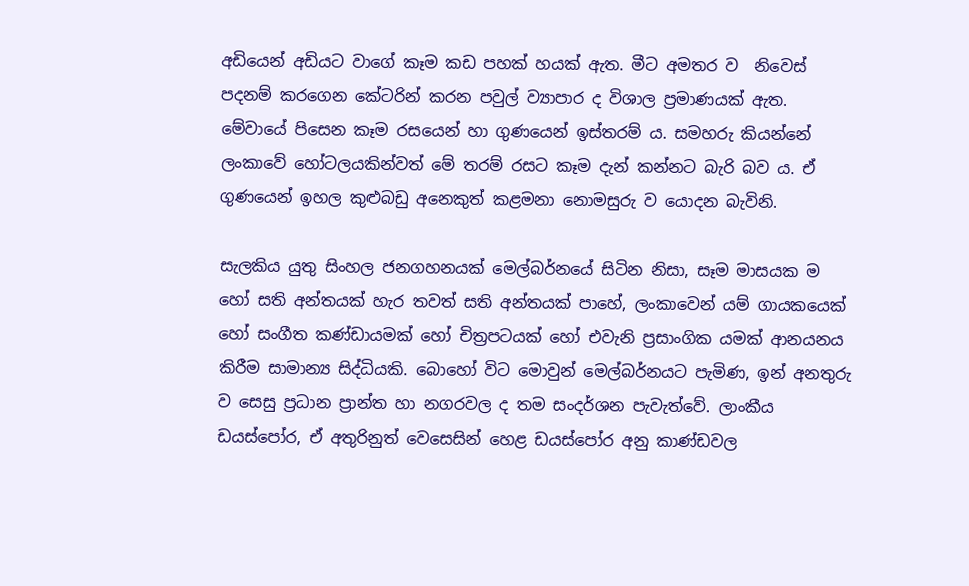අඩියෙන් අඩියට වාගේ කෑම කඩ පහක් හයක් ඇත. මීට අමතර ව  නිවෙස් පදනම් කරගෙන කේටරින් කරන පවුල් ව්‍යාපාර ද විශාල ප්‍රමාණයක් ඇත. මේවායේ පිසෙන කෑම රසයෙන් හා ගුණයෙන් ඉස්තරම් ය. සමහරු කියන්නේ ලංකාවේ හෝටලයකින්වත් මේ තරම් රසට කෑම දැන් කන්නට බැරි බව ය. ඒ ගුණයෙන් ඉහල කුළුබඩු අනෙකුත් කළමනා නොමසුරු ව යොදන බැවිනි.

සැලකිය යුතු සිංහල ජනගහනයක් මෙල්බර්නයේ සිටින නිසා, සෑම මාසයක ම හෝ සති අන්තයක් හැර තවත් සති අන්තයක් පාහේ, ලංකාවෙන් යම් ගායකයෙක් හෝ සංගීත කණ්ඩායමක් හෝ චිත්‍රපටයක් හෝ එවැනි ප්‍රසාංගික යමක් ආනයනය කිරීම සාමාන්‍ය සිද්ධියකි. බොහෝ විට මොවුන් මෙල්බර්නයට පැමිණ, ඉන් අනතුරු ව සෙසු ප්‍රධාන ප්‍රාන්ත හා නගරවල ද තම සංදර්ශන පැවැත්වේ. ලාංකීය ඩයස්‌පෝර, ඒ අතුරිනුත් වෙසෙසින් හෙළ ඩයස්‌පෝර අනු කාණ්ඩවල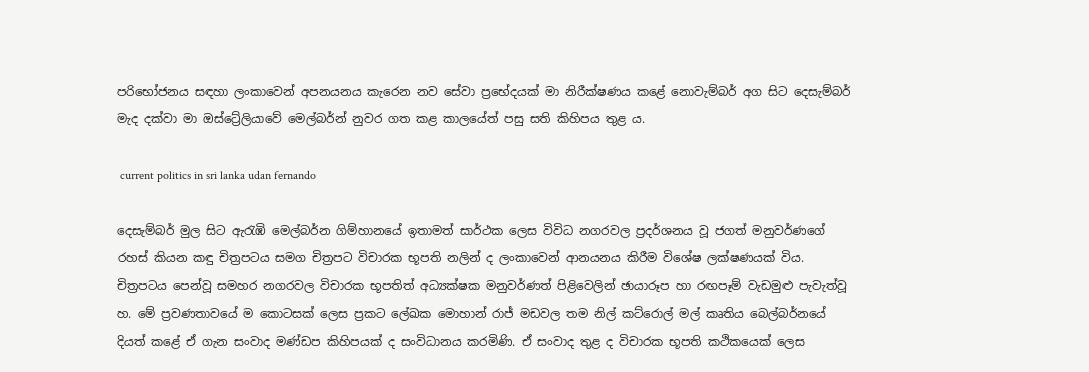පරිභෝජනය සඳහා ලංකාවෙන් අපනයනය කැරෙන නව සේවා ප්‍රභේදයක් මා නිරීක්ෂණය කළේ නොවැම්බර් අග සිට දෙසැම්බර් මැද දක්වා මා ඔස්ට්‍රේලියාවේ මෙල්බර්න් නුවර ගත කළ කාලයේත් පසු සති කිහිපය තුළ ය.

 current politics in sri lanka udan fernando

දෙසැම්බර් මුල සිට ඇරැඹි මෙල්බර්න ගිම්හානයේ ඉතාමත් සාර්ථක ලෙස විවිධ නගරවල ප්‍රදර්ශනය වූ ජගත් මනුවර්ණගේ රහස් කියන කඳු චිත්‍රපටය සමග චිත්‍රපට විචාරක භූපති නලින් ද ලංකාවෙන් ආනයනය කිරීම විශේෂ ලක්ෂණයක් විය. චිත්‍රපටය පෙන්වූ සමහර නගරවල විචාරක භූපතිත් අධ්‍යක්ෂක මනුවර්ණත් පිළිවෙලින් ඡායාරූප හා රඟපෑම් වැඩමුළු පැවැත්වූ හ. මේ ප්‍රවණතාවයේ ම කොටසක් ලෙස ප්‍රකට ලේඛක මොහාන් රාජ් මඩවල තම නිල් කට්රොල් මල් කෘතිය බෙල්බර්නයේ දියත් කළේ ඒ ගැන සංවාද මණ්ඩප කිහිපයක් ද සංවිධානය කරමිණි. ඒ සංවාද තුළ ද විචාරක භූපති කථිකයෙක් ලෙස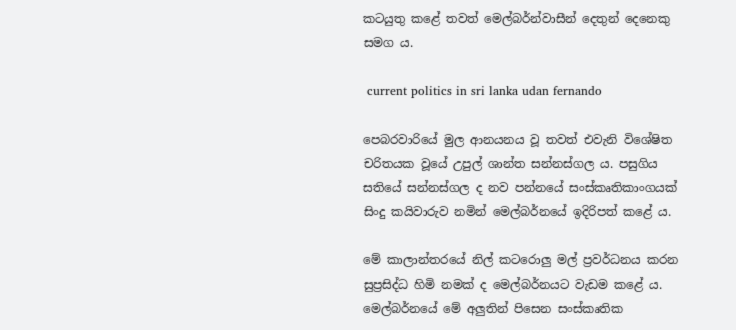කටයුතු කළේ තවත් මෙල්බර්න්වාසීන් දෙතුන් දෙනෙකු සමග ය.

 current politics in sri lanka udan fernando

පෙබරවාරියේ මුල ආනයනය වූ තවත් එවැනි විශේෂිත චරිතයක වූයේ උපුල් ශාන්ත සන්නස්ගල ය. පසුගිය සතියේ සන්නස්ගල ද නව පන්නයේ සංස්කෘතිකාංගයක් සිංදු කයිවාරුව නමින් මෙල්බර්නයේ ඉදිරිපත් කළේ ය.

මේ කාලාන්තරයේ නිල් කටරොලු මල් ප්‍රවර්ධනය කරන සුප්‍රසිද්ධ හිමි නමක් ද මෙල්බර්නයට වැඩම කළේ ය. මෙල්බර්නයේ මේ අලුතින් පිසෙන සංස්කෘතික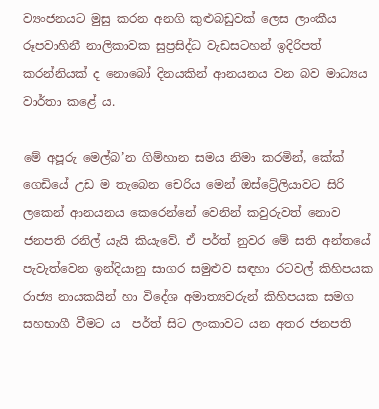ව්‍යංජනයට මුසු කරන අනගි කුළුබඩුවක් ලෙස ලාංකීය රූපවාහිනී නාලිකාවක සුප්‍රසිද්ධ වැඩසටහන් ඉදිරිපත් කරන්නියක් ද නොබෝ දිනයකින් ආනයනය වන බව මාධ්‍යය වාර්තා කළේ ය.

මේ අපූරු මෙල්බ’න ගිම්හාන සමය නිමා කරමින්, කේක් ගෙඩියේ උඩ ම තැබෙන චෙරිය මෙන් ඔස්ට්‍රේලියාවට සිරි ලකෙන් ආනයනය කෙරෙන්නේ වෙනින් කවුරුවත් නොව ජනපති රනිල් යැයි කියැවේ. ඒ පර්ත් නුවර මේ සති අන්තයේ පැවැත්වෙන ඉන්දියානු සාගර සමුළුව සඳහා රටවල් කිහිපයක රාජ්‍ය නායකයින් හා විදේශ අමාත්‍යවරුන් කිහිපයක සමග සහභාගී වීමට ය  පර්ත් සිට ලංකාවට යන අතර ජනපති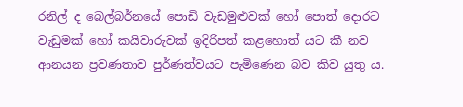රනිල් ද බෙල්බර්නයේ පොඩි වැඩමුළුවක් හෝ පොත් දොරට වැඩුමක් හෝ කයිවාරුවක් ඉදිරිපත් කළහොත් යට කී නව ආනයන ප්‍රවණතාව පුර්ණත්වයට පැමිණෙන බව කිව යුතු ය.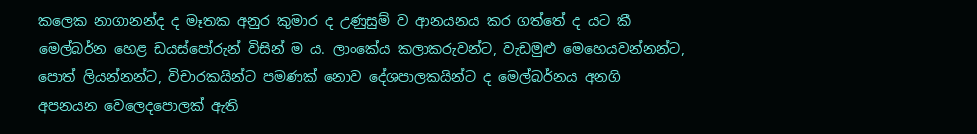කලෙක නාගානන්ද ද මෑතක අනුර කුමාර ද උණුසුම් ව ආනයනය කර ගත්තේ ද යට කී මෙල්බර්න හෙළ ඩයස්පෝරුන් විසින් ම ය. ලාංකේය කලාකරුවන්ට, වැඩමුළු මෙහෙයවන්නන්ට, පොත් ලියන්නන්ට, විචාරකයින්ට පමණක් නොව දේශපාලකයින්ට ද මෙල්බර්නය අනගි අපනයන වෙලෙදපොලක් ඇති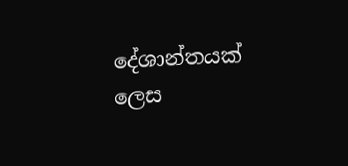දේශාන්තයක් ලෙස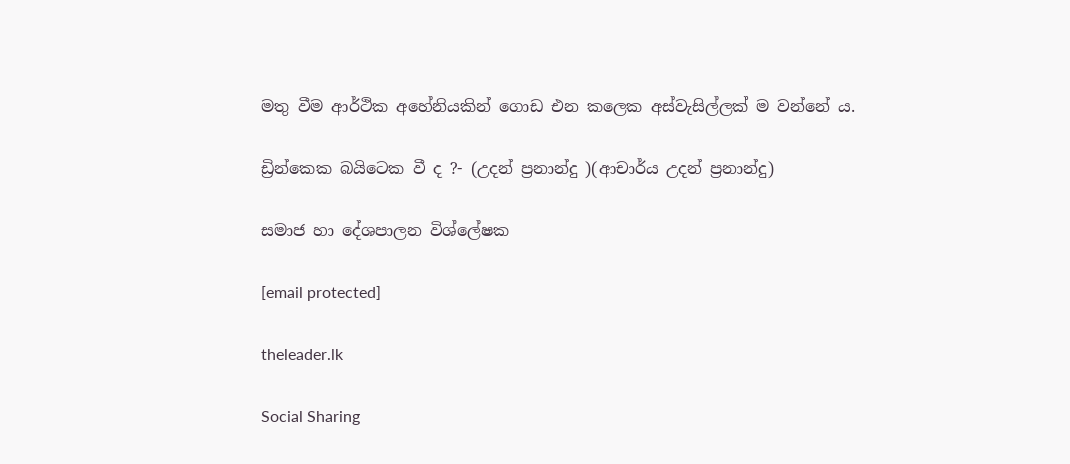මතු වීම ආර්ථික අහේනියකින් ගොඩ එන කලෙක අස්වැසිල්ලක් ම වන්නේ ය.

ඩ්‍රින්කෙක බයිටෙක වී ද ?- (උදන් ප්‍රනාන්දු )(ආචාර්ය උදන් ප්‍රනාන්දු)

සමාජ හා දේශපාලන විශ්ලේෂක

[email protected]

theleader.lk

Social Sharing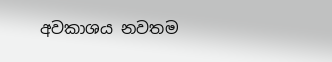අවකාශය නවතම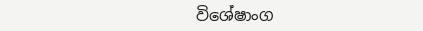විශේෂාංග